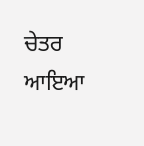ਚੇਤਰ ਆਇਆ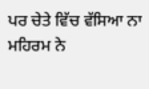ਪਰ ਚੇਤੇ ਵਿੱਚ ਵੱਸਿਆ ਨਾ
ਮਹਿਰਮ ਨੇ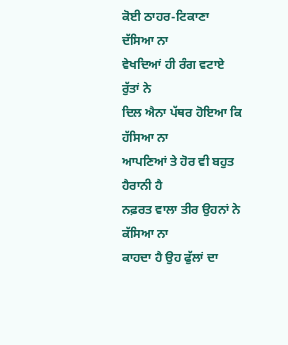ਕੋਈ ਠਾਹਰ-ਟਿਕਾਣਾ ਦੱਸਿਆ ਨਾ
ਵੇਖਦਿਆਂ ਹੀ ਰੰਗ ਵਟਾਏ ਰੁੱਤਾਂ ਨੇ
ਦਿਲ ਐਨਾ ਪੱਥਰ ਹੋਇਆ ਕਿ ਹੱਸਿਆ ਨਾ
ਆਪਣਿਆਂ ਤੇ ਹੋਰ ਵੀ ਬਹੁਤ ਹੈਰਾਨੀ ਹੈ
ਨਫ਼ਰਤ ਵਾਲਾ ਤੀਰ ਉਹਨਾਂ ਨੇ ਕੱਸਿਆ ਨਾ
ਕਾਹਦਾ ਹੈ ਉਹ ਫੁੱਲਾਂ ਦਾ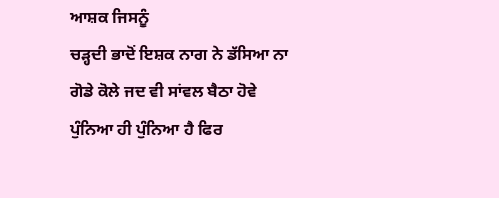ਆਸ਼ਕ ਜਿਸਨੂੰ
ਚੜ੍ਹਦੀ ਭਾਦੋਂ ਇਸ਼ਕ ਨਾਗ ਨੇ ਡੱਸਿਆ ਨਾ
ਗੋਡੇ ਕੋਲੇ ਜਦ ਵੀ ਸਾਂਵਲ ਬੈਠਾ ਹੋਵੇ
ਪੁੰਨਿਆ ਹੀ ਪੁੰਨਿਆ ਹੈ ਫਿਰ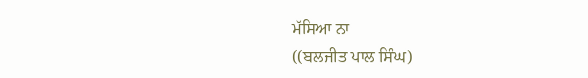ਮੱਸਿਆ ਨਾ
((ਬਲਜੀਤ ਪਾਲ ਸਿੰਘ)